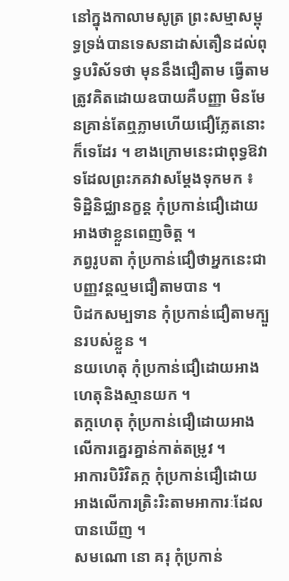នៅក្នុងកាលាមសូត្រ ព្រះសម្មាសម្ពុទ្ធទ្រង់បានទេសនាដាស់តឿនដល់ពុទ្ធបរិស័ទថា មុននឹងជឿតាម ធ្វើតាមត្រូវគិតដោយឧបាយគឺបញ្ញា មិនមែនគ្រាន់តែឮភ្លាមហើយជឿភ្លែតនោះក៏ទេដែរ ។ ខាងក្រោមនេះជាពុទ្ធឱវាទដែលព្រះភគវាសម្តែងទុកមក ៖
ទិដ្ឋិនិជ្ឈានក្ខន្ត កុំប្រកាន់ជឿដោយអាងថាខ្លួនពេញចិត្ត ។
ភព្វរូបតា កុំប្រកាន់ជឿថាអ្នកនេះជាបញ្ញវន្តល្មមជឿតាមបាន ។
បិដកសម្បទាន កុំប្រកាន់ជឿតាមក្បួនរបស់ខ្លួន ។
នយហេតុ កុំប្រកាន់ជឿដោយអាងហេតុនិងស្មានយក ។
តក្កហេតុ កុំប្រកាន់ជឿដោយអាងលើការគ្នេរគ្នាន់កាត់តម្រូវ ។
អាការបិរិវិតក្ក កុំប្រកាន់ជឿដោយអាងលើការត្រិះរិះតាមអាការៈដែលបានឃើញ ។
សមណោ នោ គរុ កុំប្រកាន់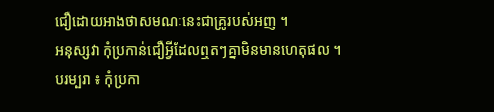ជឿដោយអាងថាសមណៈនេះជាគ្រូរបស់អញ ។
អនុស្សវា កុំប្រកាន់ជឿអ្វីដែលឮតៗគ្នាមិនមានហេតុផល ។
បរម្បរា ៖ កុំប្រកា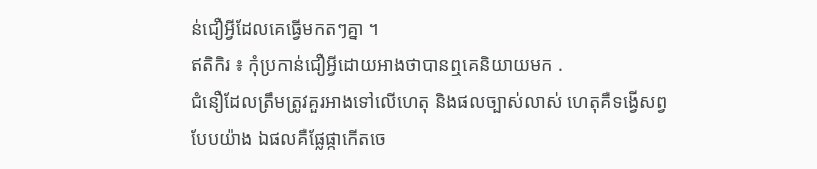ន់ជឿអ្វីដែលគេធ្វើមកតៗគ្នា ។
ឥតិកិរ ៖ កុំប្រកាន់ជឿអ្វីដោយអាងថាបានឮគេនិយាយមក .
ជំនឿដែលត្រឹមត្រូវគួរអាងទៅលើហេតុ និងផលច្បាស់លាស់ ហេតុគឺទង្វើសព្វបែបយ៉ាង ឯផលគឺផ្លែផ្កាកើតចេ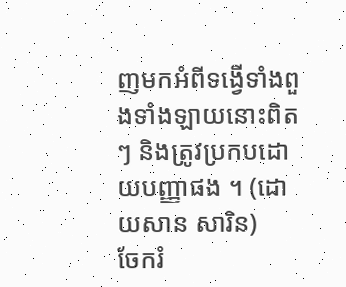ញមកអំពីទង្វើទាំងពួងទាំងឡាយនោះពិតៗ និងត្រូវប្រកបដោយបញ្ញាផង ។ (ដោយសាន សារិន)
ចែករំ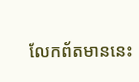លែកព័តមាននេះ